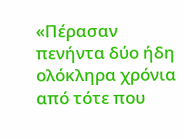«Πέρασαν πενήντα δύο ήδη ολόκληρα χρόνια από τότε που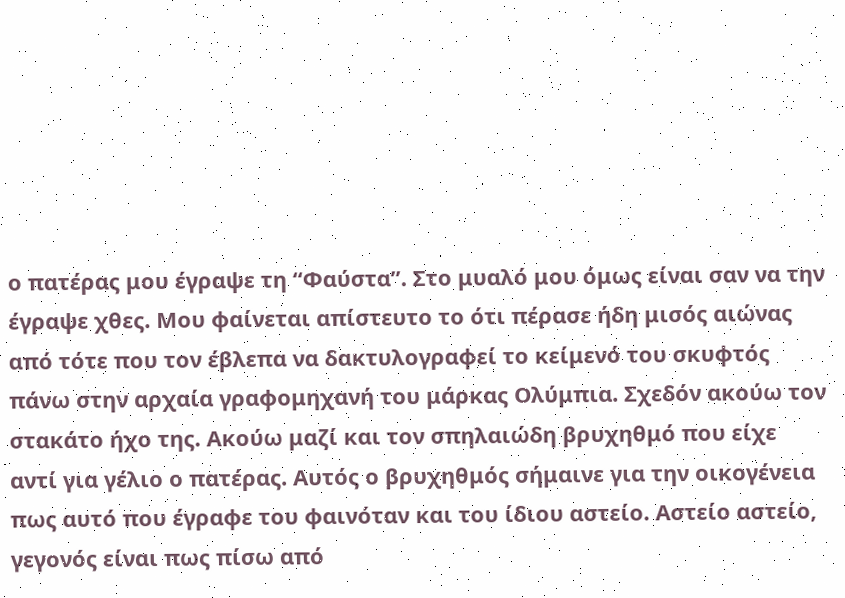ο πατέρας μου έγραψε τη “Φαύστα”. Στο μυαλό μου όμως είναι σαν να την έγραψε χθες. Μου φαίνεται απίστευτο το ότι πέρασε ήδη μισός αιώνας από τότε που τον έβλεπα να δακτυλογραφεί το κείμενό του σκυφτός πάνω στην αρχαία γραφομηχανή του μάρκας Ολύμπια. Σχεδόν ακούω τον στακάτο ήχο της. Ακούω μαζί και τον σπηλαιώδη βρυχηθμό που είχε αντί για γέλιο ο πατέρας. Αυτός ο βρυχηθμός σήμαινε για την οικογένεια πως αυτό που έγραφε του φαινόταν και του ίδιου αστείο. Αστείο αστείο, γεγονός είναι πως πίσω από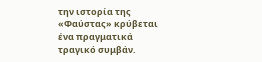την ιστορία της «Φαύστας» κρύβεται ένα πραγματικά τραγικό συμβάν.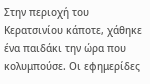Στην περιοχή του Κερατσινίου κάποτε, χάθηκε ένα παιδάκι την ώρα που κολυμπούσε. Οι εφημερίδες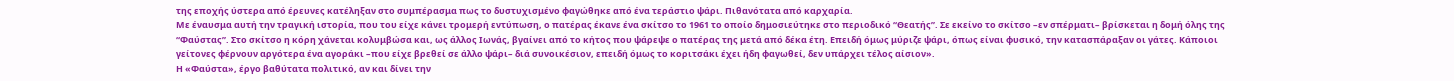της εποχής ύστερα από έρευνες κατέληξαν στο συμπέρασμα πως το δυστυχισμένο φαγώθηκε από ένα τεράστιο ψάρι. Πιθανότατα από καρχαρία.
Με έναυσμα αυτή την τραγική ιστορία, που του είχε κάνει τρομερή εντύπωση, ο πατέρας έκανε ένα σκίτσο το 1961 το οποίο δημοσιεύτηκε στο περιοδικό “Θεατής”. Σε εκείνο το σκίτσο –εν σπέρματι– βρίσκεται η δομή όλης της “Φαύστας”. Στο σκίτσο η κόρη χάνεται κολυμβώσα και, ως άλλος Ιωνάς, βγαίνει από το κήτος που ψάρεψε ο πατέρας της μετά από δέκα έτη. Επειδή όμως μύριζε ψάρι, όπως είναι φυσικό, την κατασπάραξαν οι γάτες. Κάποιοι γείτονες φέρνουν αργότερα ένα αγοράκι –που είχε βρεθεί σε άλλο ψάρι– διά συνοικέσιον, επειδή όμως το κοριτσάκι έχει ήδη φαγωθεί, δεν υπάρχει τέλος αίσιον».
Η «Φαύστα», έργο βαθύτατα πολιτικό, αν και δίνει την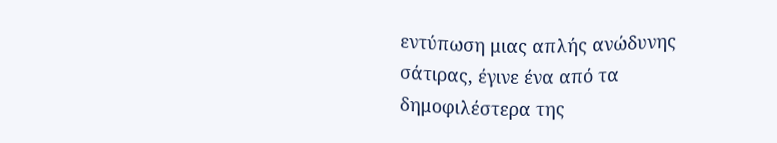εντύπωση μιας απλής ανώδυνης σάτιρας, έγινε ένα από τα δημοφιλέστερα της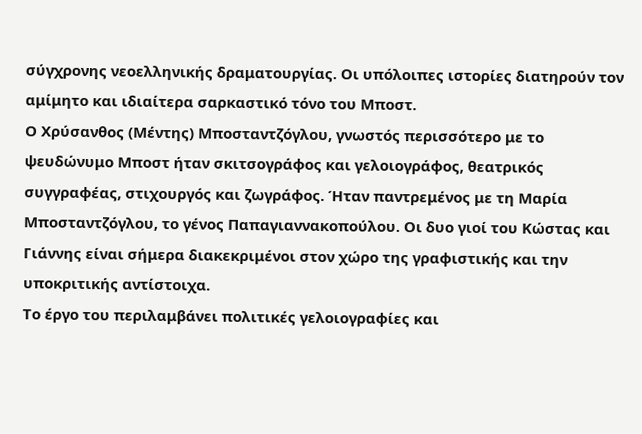σύγχρονης νεοελληνικής δραματουργίας. Οι υπόλοιπες ιστορίες διατηρούν τον αμίμητο και ιδιαίτερα σαρκαστικό τόνο του Μποστ.
Ο Χρύσανθος (Μέντης) Μποσταντζόγλου, γνωστός περισσότερο με το ψευδώνυμο Μποστ ήταν σκιτσογράφος και γελοιογράφος, θεατρικός συγγραφέας, στιχουργός και ζωγράφος. Ήταν παντρεμένος με τη Μαρία Μποσταντζόγλου, το γένος Παπαγιαννακοπούλου. Οι δυο γιοί του Κώστας και Γιάννης είναι σήμερα διακεκριμένοι στον χώρο της γραφιστικής και την υποκριτικής αντίστοιχα.
Το έργο του περιλαμβάνει πολιτικές γελοιογραφίες και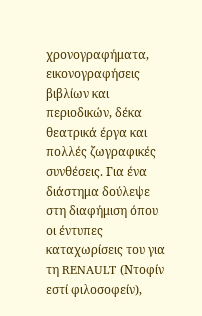χρονογραφήματα, εικονογραφήσεις βιβλίων και περιοδικών, δέκα θεατρικά έργα και πολλές ζωγραφικές συνθέσεις. Για ένα διάστημα δούλεψε στη διαφήμιση όπου οι έντυπες καταχωρίσεις του για τη RENAULT (Ντοφίν εστί φιλοσοφείν),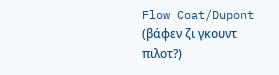Flow Coat/Dupont (βάφεν ζι γκουντ πιλοτ?)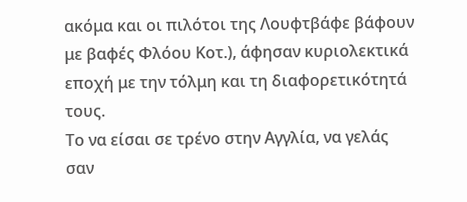ακόμα και οι πιλότοι της Λουφτβάφε βάφουν με βαφές Φλόου Κοτ.), άφησαν κυριολεκτικά εποχή με την τόλμη και τη διαφορετικότητά τους.
Το να είσαι σε τρένο στην Αγγλία, να γελάς σαν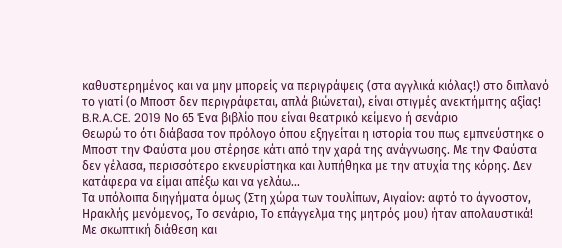καθυστερημένος και να μην μπορείς να περιγράψεις (στα αγγλικά κιόλας!) στο διπλανό το γιατί (ο Μποστ δεν περιγράφεται, απλά βιώνεται), είναι στιγμές ανεκτήμιτης αξίας!
B.R.A.CE. 2019 Νο 65 Ένα βιβλίο που είναι θεατρικό κείμενο ή σενάριο
Θεωρώ το ότι διάβασα τον πρόλογο όπου εξηγείται η ιστορία του πως εμπνεύστηκε ο Μποστ την Φαύστα μου στέρησε κάτι από την χαρά της ανάγνωσης. Με την Φαύστα δεν γέλασα, περισσότερο εκνευρίστηκα και λυπήθηκα με την ατυχία της κόρης. Δεν κατάφερα να είμαι απέξω και να γελάω...
Τα υπόλοιπα διηγήματα όμως (Στη χώρα των τουλίπων, Αιγαίον: αφτό το άγνοστον, Ηρακλής μενόμενος, Το σενάριο, Το επάγγελμα της μητρός μου) ήταν απολαυστικά!
Με σκωπτική διάθεση και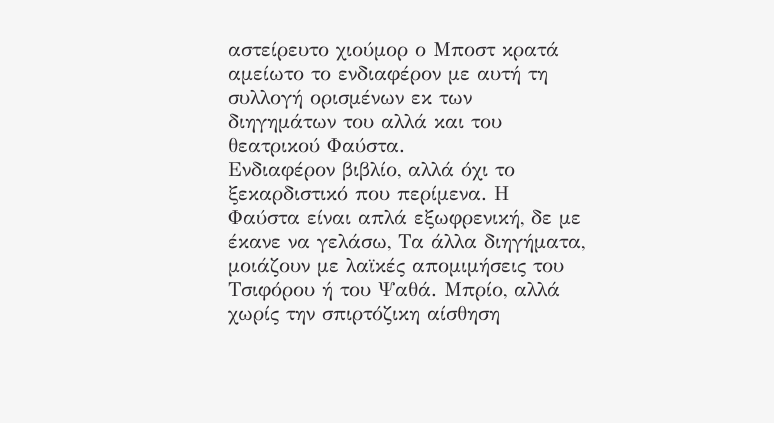αστείρευτο χιούμορ ο Μποστ κρατά αμείωτο το ενδιαφέρον με αυτή τη συλλογή ορισμένων εκ των διηγημάτων του αλλά και του θεατρικού Φαύστα.
Ενδιαφέρον βιβλίο, αλλά όχι το ξεκαρδιστικό που περίμενα. Η Φαύστα είναι απλά εξωφρενική, δε με έκανε να γελάσω, Τα άλλα διηγήματα, μοιάζουν με λαϊκές απομιμήσεις του Τσιφόρου ή του Ψαθά. Μπρίο, αλλά χωρίς την σπιρτόζικη αίσθηση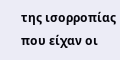της ισορροπίας που είχαν οι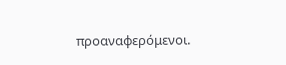προαναφερόμενοι.